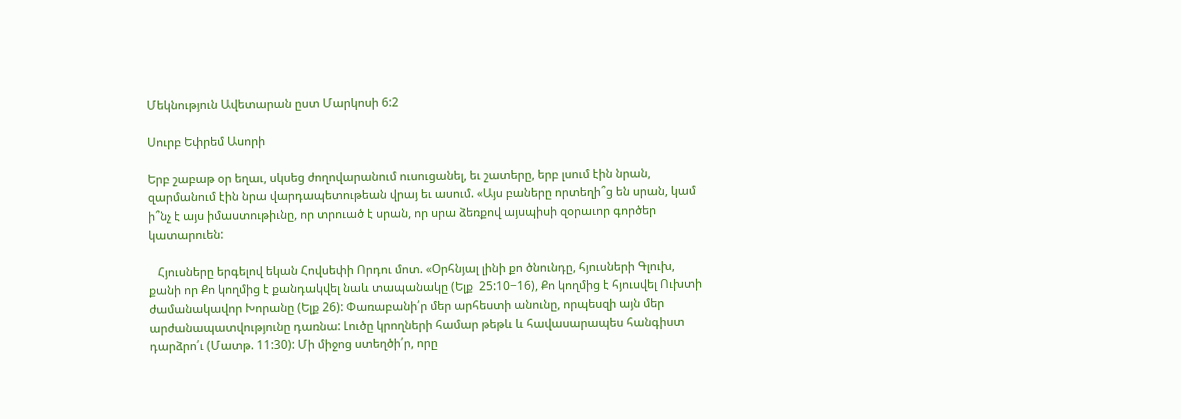Մեկնություն Ավետարան ըստ Մարկոսի 6:2

Սուրբ Եփրեմ Ասորի

Երբ շաբաթ օր եղաւ, սկսեց ժողովարանում ուսուցանել, եւ շատերը, երբ լսում էին նրան, զարմանում էին նրա վարդապետութեան վրայ եւ ասում. «Այս բաները որտեղի՞ց են սրան, կամ ի՞նչ է այս իմաստութիւնը, որ տրուած է սրան, որ սրա ձեռքով այսպիսի զօրաւոր գործեր կատարուեն:

   Հյուսները երգելով եկան Հովսեփի Որդու մոտ. «Օրհնյալ լինի քո ծնունդը, հյուսների Գլուխ, քանի որ Քո կողմից է քանդակվել նաև տապանակը (Ելք  25:10−16), Քո կողմից է հյուսվել Ուխտի ժամանակավոր Խորանը (Ելք 26): Փառաբանի՛ր մեր արհեստի անունը, որպեսզի այն մեր արժանապատվությունը դառնա: Լուծը կրողների համար թեթև և հավասարապես հանգիստ դարձրո՛ւ (Մատթ. 11:30): Մի միջոց ստեղծի՛ր, որը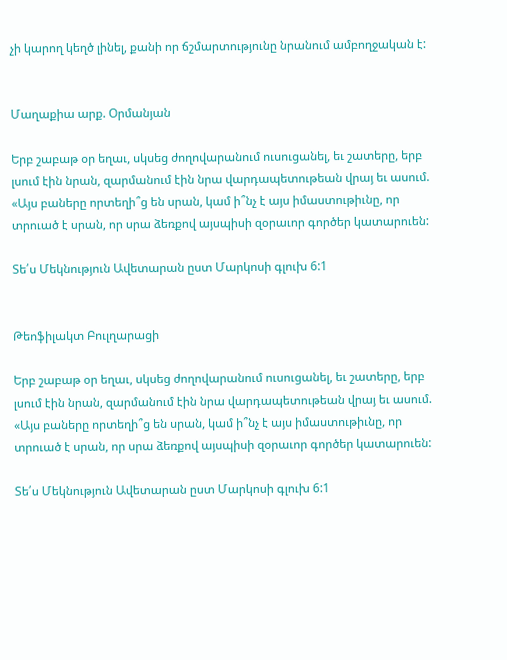չի կարող կեղծ լինել, քանի որ ճշմարտությունը նրանում ամբողջական է:


Մաղաքիա արք. Օրմանյան

Երբ շաբաթ օր եղաւ, սկսեց ժողովարանում ուսուցանել, եւ շատերը, երբ լսում էին նրան, զարմանում էին նրա վարդապետութեան վրայ եւ ասում. «Այս բաները որտեղի՞ց են սրան, կամ ի՞նչ է այս իմաստութիւնը, որ տրուած է սրան, որ սրա ձեռքով այսպիսի զօրաւոր գործեր կատարուեն:

Տե՛ս Մեկնություն Ավետարան ըստ Մարկոսի գլուխ 6:1


Թեոֆիլակտ Բուլղարացի

Երբ շաբաթ օր եղաւ, սկսեց ժողովարանում ուսուցանել, եւ շատերը, երբ լսում էին նրան, զարմանում էին նրա վարդապետութեան վրայ եւ ասում. «Այս բաները որտեղի՞ց են սրան, կամ ի՞նչ է այս իմաստութիւնը, որ տրուած է սրան, որ սրա ձեռքով այսպիսի զօրաւոր գործեր կատարուեն:

Տե՛ս Մեկնություն Ավետարան ըստ Մարկոսի գլուխ 6:1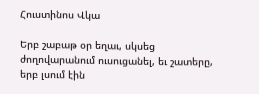Հուստինոս Վկա

Երբ շաբաթ օր եղաւ, սկսեց ժողովարանում ուսուցանել, եւ շատերը, երբ լսում էին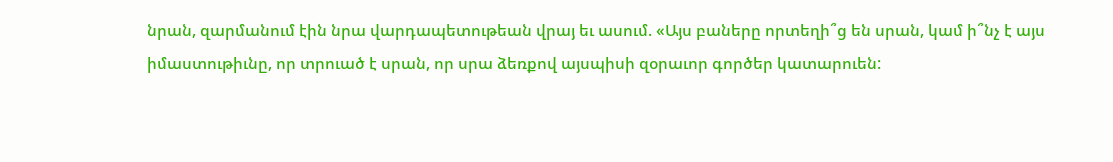նրան, զարմանում էին նրա վարդապետութեան վրայ եւ ասում. «Այս բաները որտեղի՞ց են սրան, կամ ի՞նչ է այս իմաստութիւնը, որ տրուած է սրան, որ սրա ձեռքով այսպիսի զօրաւոր գործեր կատարուեն: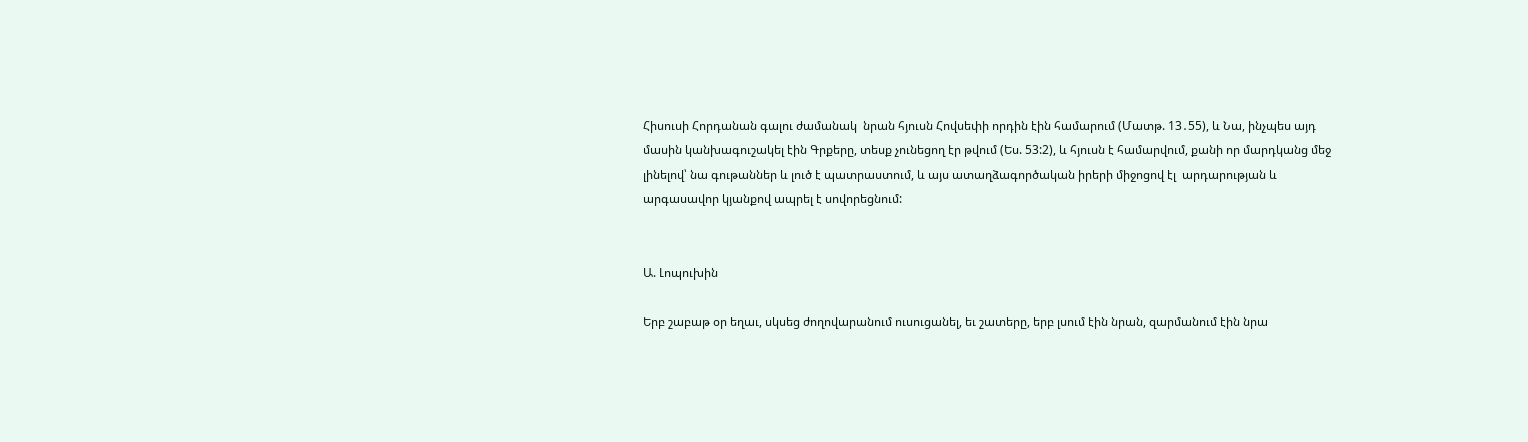Հիսուսի Հորդանան գալու ժամանակ  նրան հյուսն Հովսեփի որդին էին համարում (Մատթ. 13․55), և Նա, ինչպես այդ մասին կանխագուշակել էին Գրքերը, տեսք չունեցող էր թվում (Ես. 53:2), և հյուսն է համարվում, քանի որ մարդկանց մեջ լինելով՝ նա գութաններ և լուծ է պատրաստում, և այս ատաղձագործական իրերի միջոցով էլ  արդարության և արգասավոր կյանքով ապրել է սովորեցնում:


Ա. Լոպուխին

Երբ շաբաթ օր եղաւ, սկսեց ժողովարանում ուսուցանել, եւ շատերը, երբ լսում էին նրան, զարմանում էին նրա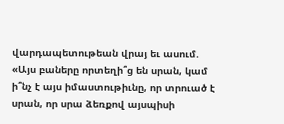վարդապետութեան վրայ եւ ասում. «Այս բաները որտեղի՞ց են սրան, կամ ի՞նչ է այս իմաստութիւնը, որ տրուած է սրան, որ սրա ձեռքով այսպիսի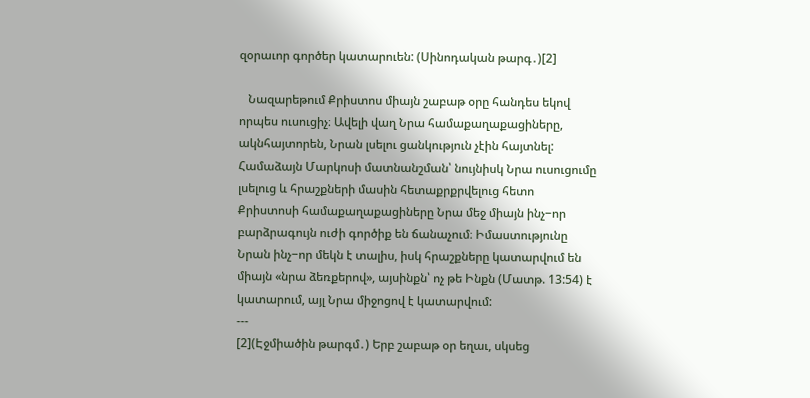զօրաւոր գործեր կատարուեն: (Սինոդական թարգ․)[2]

   Նազարեթում Քրիստոս միայն շաբաթ օրը հանդես եկով որպես ուսուցիչ։ Ավելի վաղ Նրա համաքաղաքացիները, ակնհայտորեն, Նրան լսելու ցանկություն չէին հայտնել: Համաձայն Մարկոսի մատնանշման՝ նույնիսկ Նրա ուսուցումը լսելուց և հրաշքների մասին հետաքրքրվելուց հետո  Քրիստոսի համաքաղաքացիները Նրա մեջ միայն ինչ−որ բարձրագույն ուժի գործիք են ճանաչում։ Իմաստությունը Նրան ինչ−որ մեկն է տալիս, իսկ հրաշքները կատարվում են միայն «նրա ձեռքերով», այսինքն՝ ոչ թե Ինքն (Մատթ. 13:54) է կատարում, այլ Նրա միջոցով է կատարվում:
---
[2](Էջմիածին թարգմ․) Երբ շաբաթ օր եղաւ, սկսեց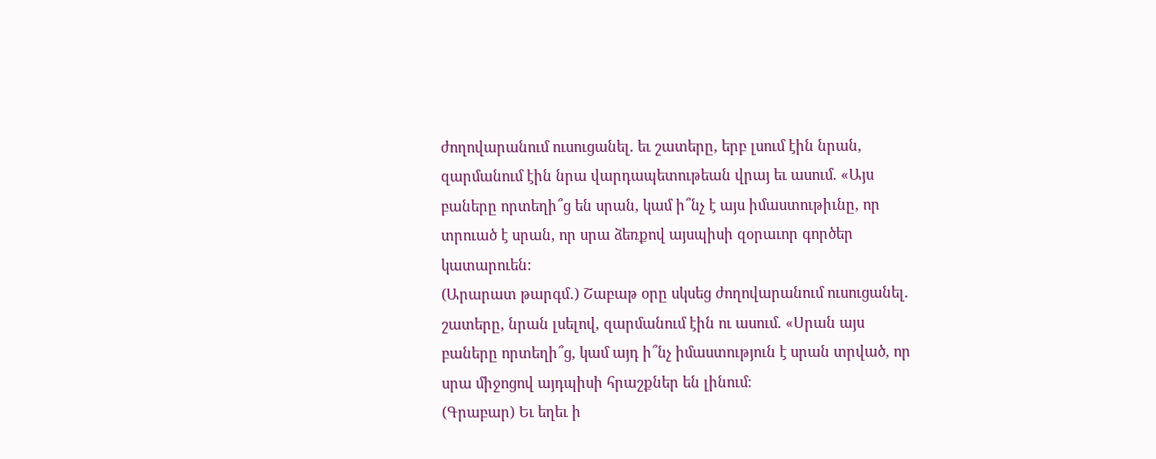ժողովարանում ուսուցանել. եւ շատերը, երբ լսում էին նրան, զարմանում էին նրա վարդապետութեան վրայ եւ ասում. «Այս բաները որտեղի՞ց են սրան, կամ ի՞նչ է այս իմաստութիւնը, որ տրուած է սրան, որ սրա ձեռքով այսպիսի զօրաւոր գործեր կատարուեն:
(Արարատ թարգմ․) Շաբաթ օրը սկսեց ժողովարանում ուսուցանել. շատերը, նրան լսելով, զարմանում էին ու ասում. «Սրան այս բաները որտեղի՞ց, կամ այդ ի՞նչ իմաստություն է սրան տրված, որ սրա միջոցով այդպիսի հրաշքներ են լինում։
(Գրաբար) Եւ եղեւ ի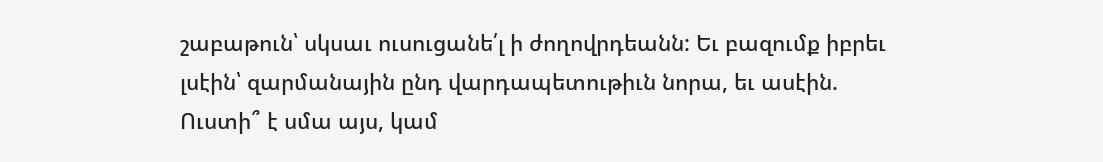շաբաթուն՝ սկսաւ ուսուցանե՛լ ի ժողովրդեանն: Եւ բազումք իբրեւ լսէին՝ զարմանային ընդ վարդապետութիւն նորա, եւ ասէին. Ուստի՞ է սմա այս, կամ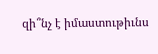զի՞նչ է իմաստութիւնս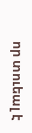որ տուեալ է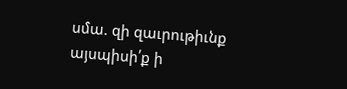սմա. զի զաւրութիւնք այսպիսի՛ք ի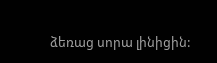ձեռաց սորա լինիցին: